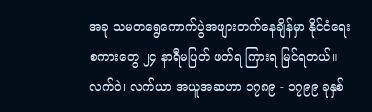အခု သမတရွေကောက်ပွဲအဖျားတက်နေချိန်မှာ နိုင်ငံရေးစကားတွေ ၂၄ နာရီမပြတ် ဖတ်ရ ကြားရ မြင်ရတယ်။
လက်ဝဲ၊ လက်ယာ အယူအဆဟာ ၁၇၈၉ - ၁၇၉၉ ခုနှစ်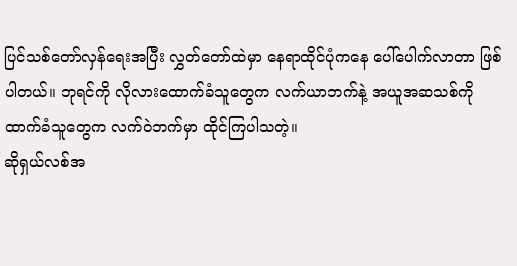ပြင်သစ်တော်လှန်ရေးအပြီး လွှတ်တော်ထဲမှာ နေရာထိုင်ပုံကနေ ပေါ်ပေါက်လာတာ ဖြစ်ပါတယ်။ ဘုရင်ကို လိုလားထောက်ခံသူတွေက လက်ယာဘက်နဲ့ အယူအဆသစ်ကိုထာက်ခံသူတွေက လက်ဝဲဘက်မှာ ထိုင်ကြပါသတဲ့။
ဆိုရှယ်လစ်အ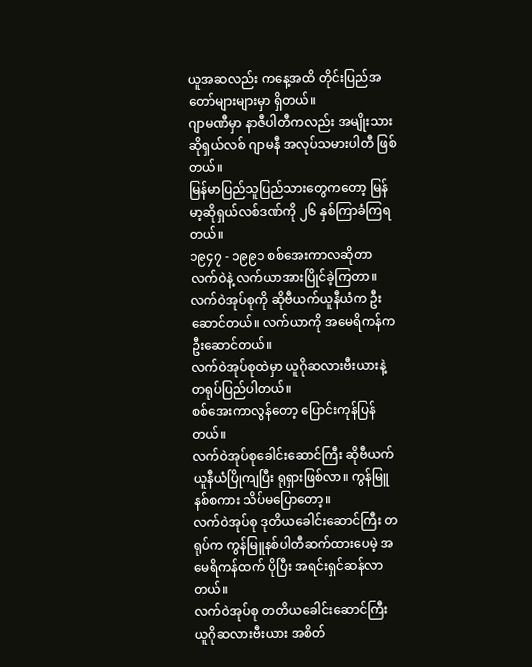ယူအဆလည်း ကနေ့အထိ တိုင်းပြည်အတော်များများမှာ ရှိတယ်။
ဂျာမဏီမှာ နာဇီပါတီကလည်း အမျိုးသား ဆိုရှယ်လစ် ဂျာမနီ အလုပ်သမားပါတီ ဖြစ်တယ်။
မြန်မာပြည်သူပြည်သားတွေကတော့ မြန်မာ့ဆိုရှယ်လစ်ဒဏ်ကို ၂၆ နှစ်ကြာခံကြရတယ်။
၁၉၄၇ - ၁၉၉၁ စစ်အေးကာလဆိုတာ လက်ဝဲနဲ့ လက်ယာအားပြိုင်ခဲ့ကြတာ။
လက်ဝဲအုပ်စုကို ဆိုဗီယက်ယူနီယံက ဦးဆောင်တယ်။ လက်ယာကို အမေရိကန်က ဦးဆောင်တယ်။
လက်ဝဲအုပ်စုထဲမှာ ယူဂိုဆလားဗီးယားနဲ့ တရုပ်ပြည်ပါတယ်။
စစ်အေးကာလွန်တော့ ပြောင်းကုန်ပြန်တယ်။
လက်ဝဲအုပ်စုခေါင်းဆောင်ကြီး ဆိုဗီယက်ယူနီယံပြိုကျပြီး ရုရှားဖြစ်လာ။ ကွန်မြူနစ်စကား သိပ်မပြောတော့။
လက်ဝဲအုပ်စု ဒုတိယခေါင်းဆောင်ကြီး တရုပ်က ကွန်မြူနစ်ပါတီဆက်ထားပေမဲ့ အမေရိကန်ထက် ပိုပြီး အရင်းရှင်ဆန်လာတယ်။
လက်ဝဲအုပ်စု တတိယခေါင်းဆောင်ကြီး ယူဂိုဆလားဗီးယား အစိတ်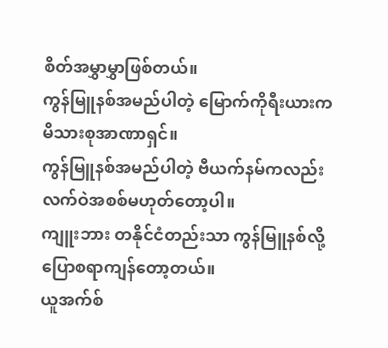စိတ်အမွှာမွှာဖြစ်တယ်။
ကွန်မြူနစ်အမည်ပါတဲ့ မြောက်ကိုရီးယားက မိသားစုအာဏာရှင်။
ကွန်မြူနစ်အမည်ပါတဲ့ ဗီယက်နမ်ကလည်း လက်ဝဲအစစ်မဟုတ်တော့ပါ။
ကျူးဘား တနိုင်ငံတည်းသာ ကွန်မြူနစ်လို့ပြောစရာကျန်တော့တယ်။
ယူအက်စ်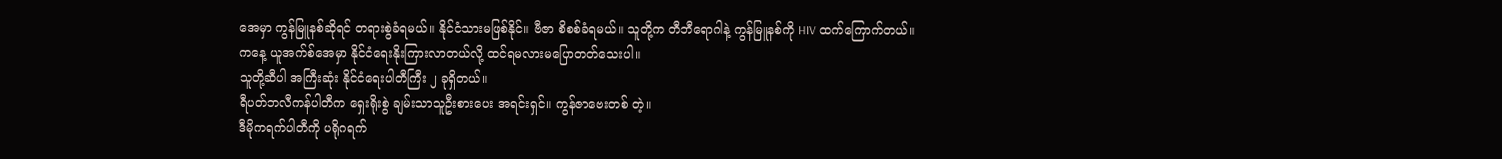အေမှာ ကွန်မြူနစ်ဆိုရင် တရားစွဲခံရမယ်။ နိုင်ငံသားမဖြစ်နိုင်။ ဗီဇာ စိစစ်ခံရမယ်။ သူတို့က တီဘီရောဂါနဲ့ ကွန်မြူနစ်ကို HIV ထက်ကြောက်တယ်။
ကနေ့ ယူအက်စ်အေမှာ နိုင်ငံရေးနိုးကြားလာတယ်လို့ ထင်ရမလားမပြောတတ်သေးပါ။
သူတို့ဆီပါ အကြီးဆုံး နိုင်ငံရေးပါတီကြီး ၂ ခုရှိတယ်။
ရီပတ်ဘလီကန်ပါတီက ရှေးရိုးစွဲ ချမ်းသာသူဦးစားပေး အရင်းရှင်။ ကွန်ဇာဗေးတစ် တဲ့။
ဒီမိုကရက်ပါတီကို ပရိုဂရက်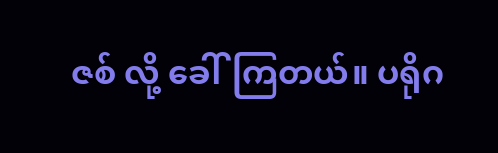ဇစ် လို့ ခေါ်ကြတယ်။ ပရိုဂ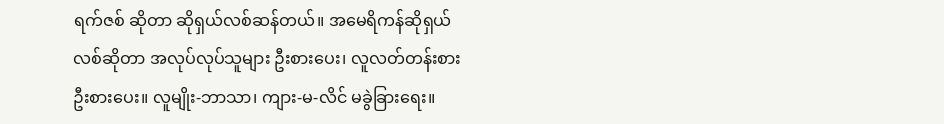ရက်ဇစ် ဆိုတာ ဆိုရှယ်လစ်ဆန်တယ်။ အမေရိကန်ဆိုရှယ်လစ်ဆိုတာ အလုပ်လုပ်သူများ ဦးစားပေး၊ လူလတ်တန်းစား ဦးစားပေး။ လူမျိုး-ဘာသာ၊ ကျား-မ-လိင် မခွဲခြားရေး။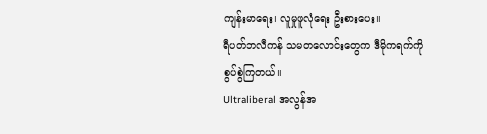ကျန်းမာရေး၊ လူမှုဖူလုံရေး ဦးစားပေး။
ရီပတ်ဘလီကန် သမတလောင်းတွေက ဒီမိုကရက်ကို စွပ်စွဲကြတယ်။
Ultraliberal အလွန်အ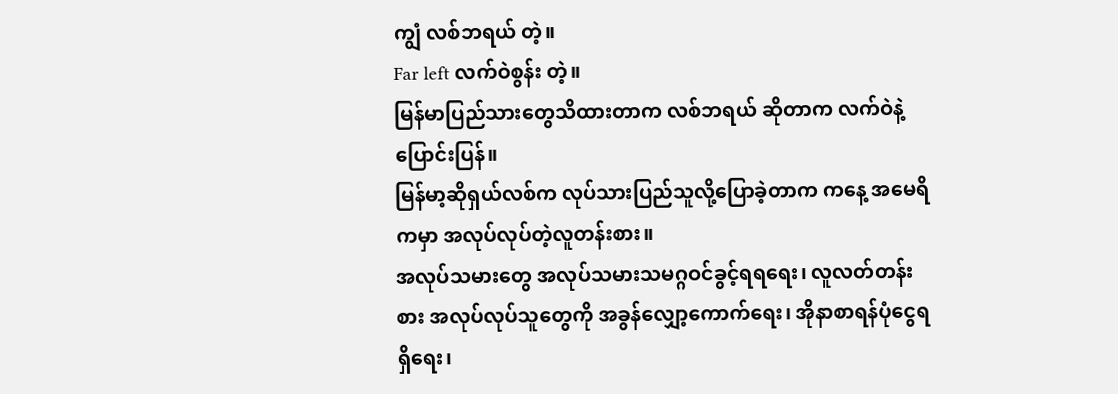ကျွံ လစ်ဘရယ် တဲ့။
Far left လက်ဝဲစွန်း တဲ့။
မြန်မာပြည်သားတွေသိထားတာက လစ်ဘရယ် ဆိုတာက လက်ဝဲနဲ့ ပြောင်းပြန်။
မြန်မာ့ဆိုရှယ်လစ်က လုပ်သားပြည်သူလို့ပြောခဲ့တာက ကနေ့ အမေရိကမှာ အလုပ်လုပ်တဲ့လူတန်းစား။
အလုပ်သမားတွေ အလုပ်သမားသမဂ္ဂဝင်ခွင့်ရရရေး၊ လူလတ်တန်းစား အလုပ်လုပ်သူတွေကို အခွန်လျှော့ကောက်ရေး၊ အိုနာစာရန်ပုံငွေရရှိရေး၊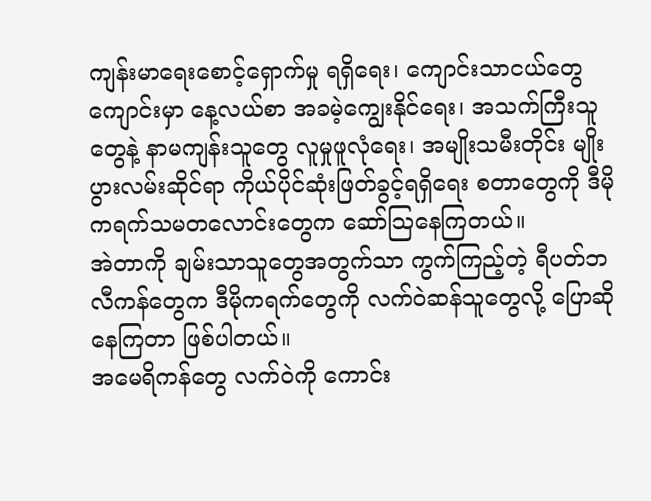ကျန်းမာရေးစောင့်ရှောက်မှု ရရှိရေး၊ ကျောင်းသာငယ်တွေ ကျောင်းမှာ နေ့လယ်စာ အခမဲ့ကျွေးနိုင်ရေး၊ အသက်ကြီးသူတွေနဲ့ နာမကျန်းသူတွေ လူမှုဖူလုံရေး၊ အမျိုးသမီးတိုင်း မျိုးပွားလမ်းဆိုင်ရာ ကိုယ်ပိုင်ဆုံးဖြတ်ခွင့်ရရှိရေး စတာတွေကို ဒီမိုကရက်သမတလောင်းတွေက ဆော်သြနေကြတယ်။
အဲတာကို ချမ်းသာသူတွေအတွက်သာ ကွက်ကြည့်တဲ့ ရီပတ်ဘလီကန်တွေက ဒီမိုကရက်တွေကို လက်ဝဲဆန်သူတွေလို့ ပြောဆိုနေကြတာ ဖြစ်ပါတယ်။
အမေရိကန်တွေ လက်ဝဲကို ကောင်း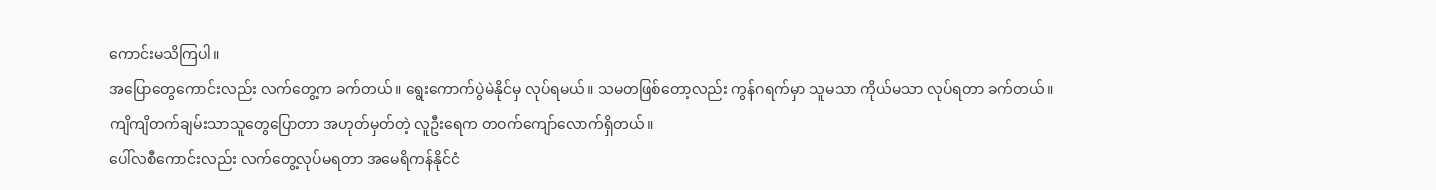ကောင်းမသိကြပါ။
အပြောတွေကောင်းလည်း လက်တွေ့က ခက်တယ်။ ရွေးကောက်ပွဲမဲနိုင်မှ လုပ်ရမယ်။ သမတဖြစ်တော့လည်း ကွန်ဂရက်မှာ သူမသာ ကိုယ်မသာ လုပ်ရတာ ခက်တယ်။
ကျိကျိတက်ချမ်းသာသူတွေပြောတာ အဟုတ်မှတ်တဲ့ လူဦးရေက တဝက်ကျော်လောက်ရှိတယ်။
ပေါ်လစီကောင်းလည်း လက်တွေ့လုပ်မရတာ အမေရိကန်နိုင်ငံ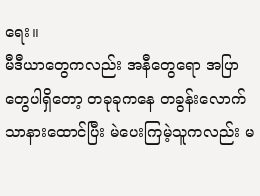ရေး။
မီဒီယာတွေကလည်း အနီတွေရော အပြာတွေပါရှိတော့ တခုခုကနေ တခွန်းလောက်သာနားထောင်ပြီး မဲပေးကြမဲ့သူကလည်း မ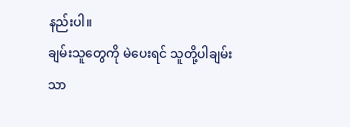နည်းပါ။
ချမ်းသူတွေကို မဲပေးရင် သူတို့ပါချမ်းသာ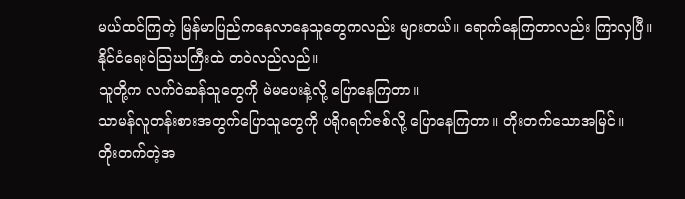မယ်ထင်ကြတဲ့ မြန်မာပြည်ကနေလာနေသူတွေကလည်း များတယ်။ ရောက်နေကြတာလည်း ကြာလှပြီ။
နိုင်ငံရေးဝဲသြဃကြီးထဲ တဝဲလည်လည်။
သူတို့က လက်ဝဲဆန်သူတွေကို မဲမပေးနဲ့လို့ ပြောနေကြတာ။
သာမန်လူတန်းစားအတွက်ပြောသူတွေကို ပရိုဂရက်ဇစ်လို့ ပြောနေကြတာ။ တိုးတက်သောအမြင်။
တိုးတက်တဲ့အ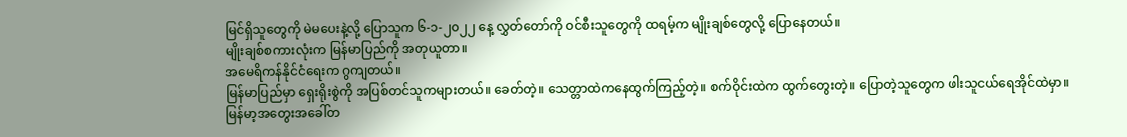မြင်ရှိသူတွေကို မဲမပေးနဲ့လို့ ပြောသူက ၆-၁-၂၀၂၂ နေ့ လွှတ်တော်ကို ဝင်စီးသူတွေကို ထရမ့်က မျိုးချစ်တွေလို့ ပြောနေတယ်။
မျိုးချစ်စကားလုံးက မြန်မာပြည်ကို အတုယူတာ။
အမေရိကန်နိုင်ငံရေးက ဂွကျတယ်။
မြန်မာပြည်မှာ ရှေးရိုးစွဲကို အပြစ်တင်သူကများတယ်။ ခေတ်တဲ့။ သေတ္တာထဲကနေထွက်ကြည့်တဲ့။ စက်ဝိုင်းထဲက ထွက်တွေးတဲ့။ ပြောတဲ့သူတွေက ဖါးသူငယ်ရေအိုင်ထဲမှာ။
မြန်မာ့အတွေးအခေါ်တ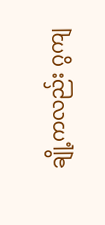ချို့ကလည်း ဂွကျ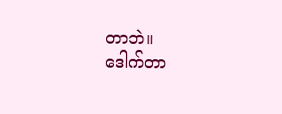တာဘဲ။
ဒေါက်တာ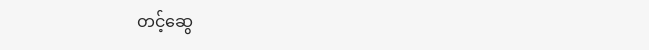တင့်ဆွေ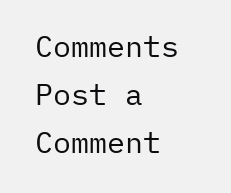Comments
Post a Comment